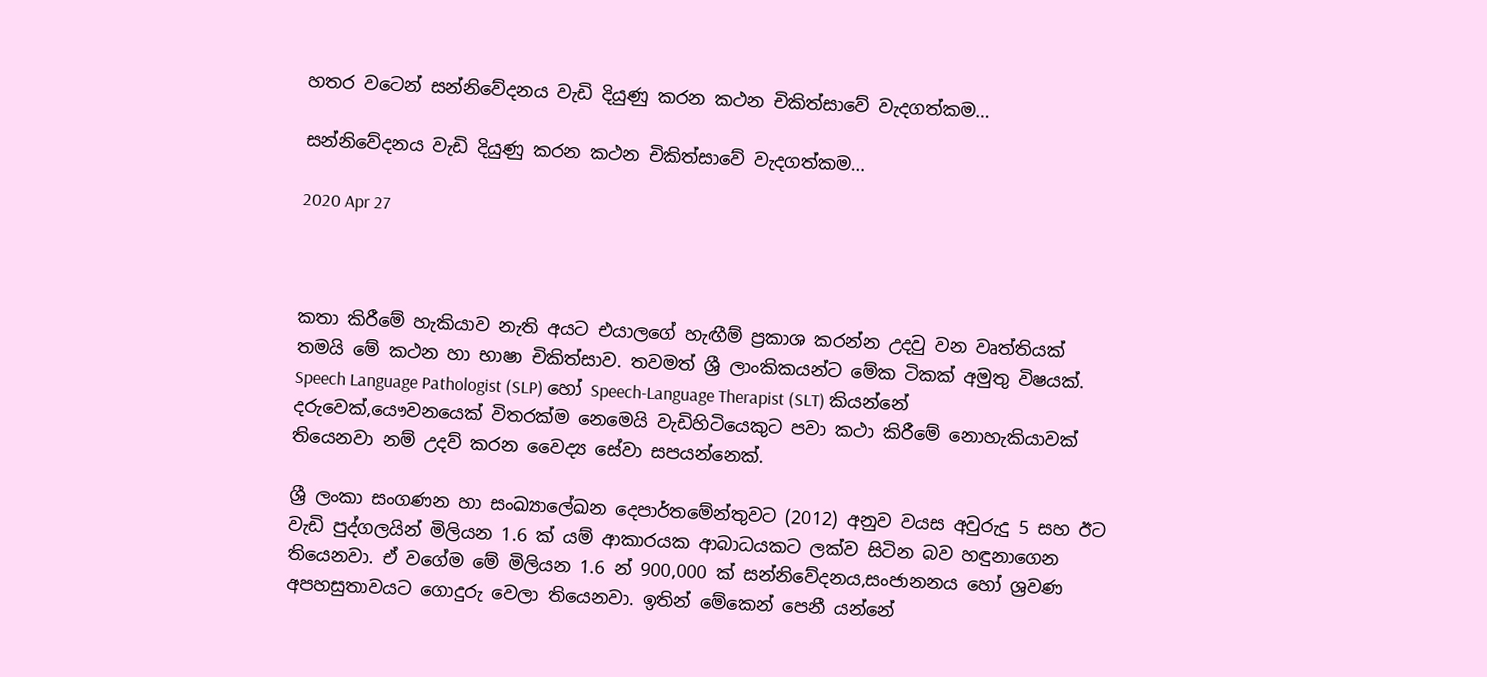හතර වටෙන් සන්නිවේදනය වැඩි දියුණු කරන කථන චිකිත්සාවේ වැදගත්කම…

සන්නිවේදනය වැඩි දියුණු කරන කථන චිකිත්සාවේ වැදගත්කම…

2020 Apr 27



කතා කිරීමේ හැකියාව නැති අයට එයාලගේ හැඟීම් ප්‍රකාශ කරන්න උදවු වන වෘත්තියක් තමයි මේ කථන හා භාෂා චිකිත්සාව. තවමත් ශ්‍රී ලාංකිකයන්ට මේක ටිකක් අමුතු විෂයක්. Speech Language Pathologist (SLP) හෝ Speech-Language Therapist (SLT) කියන්නේ දරුවෙක්,යෞවනයෙක් විතරක්ම නෙමෙයි වැඩිහිටියෙකුට පවා කථා කිරීමේ නොහැකියාවක් තියෙනවා නම් උදව් කරන වෛද්‍ය සේවා සපයන්නෙක්.

ශ්‍රී ලංකා සංගණන හා සංඛ්‍යාලේඛන දෙපාර්තමේන්තුවට (2012) අනුව වයස අවුරුදු 5 සහ ඊට වැඩි පුද්ගලයින් මිලියන 1.6 ක් යම් ආකාරයක ආබාධයකට ලක්ව සිටින බව හඳුනාගෙන තියෙනවා. ඒ වගේම මේ මිලියන 1.6 න් 900,000 ක් සන්නිවේදනය,සංජානනය හෝ ශ්‍රවණ අපහසුතාවයට ගොදුරු වෙලා තියෙනවා. ඉතින් මේකෙන් පෙනී යන්නේ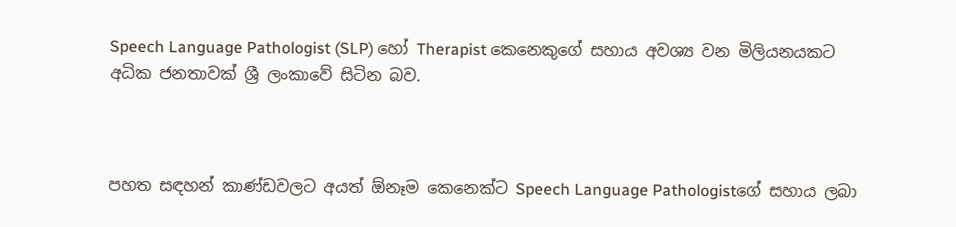Speech Language Pathologist (SLP) හෝ Therapist කෙනෙකුගේ සහාය අවශ්‍ය වන මිලියනයකට අධික ජනතාවක් ශ්‍රී ලංකාවේ සිටින බව.



පහත සඳහන් කාණ්ඩවලට අයත් ඕනෑම කෙනෙක්ට Speech Language Pathologistගේ සහාය ලබා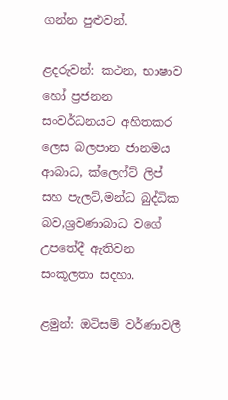ගන්න පුළුවන්.

ළදරුවන්: කථන, භාෂාව හෝ ප්‍රජනන සංවර්ධනයට අහිතකර ලෙස බලපාන ජානමය ආබාධ, ක්ලෙෆ්ට් ලිප් සහ පැලට්,මන්ධ බුද්ධික බව,ශ්‍රවණාබාධ වගේ උපතේදී ඇතිවන සංකූලතා සදහා.

ළමුන්: ඔටිසම් වර්ණාවලී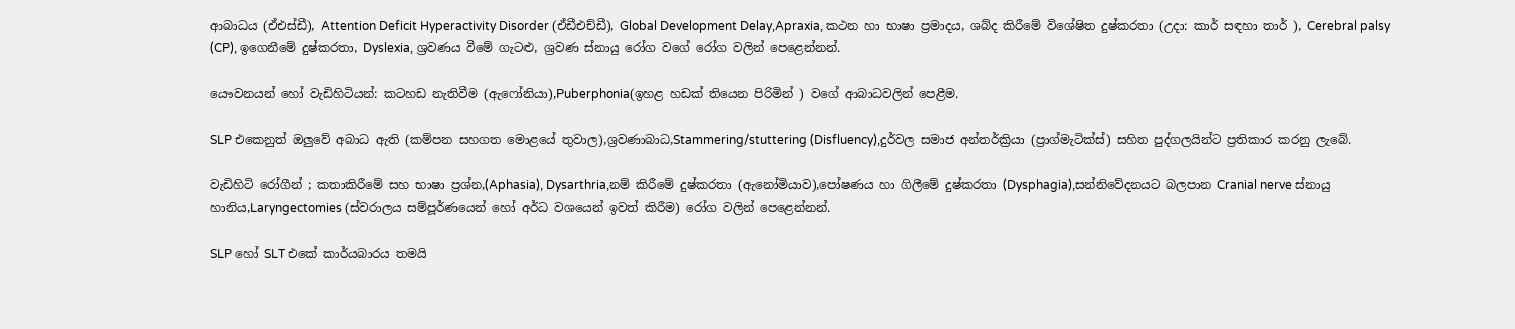ආබාධය (ඒඑස්ඩී), Attention Deficit Hyperactivity Disorder (ඒඩීඑච්ඩී), Global Development Delay,Apraxia, කථන හා භාෂා ප්‍රමාදය, ශබ්ද කිරීමේ විශේෂිත දුෂ්කරතා (උදා: කාර් සඳහා තාර් ), Cerebral palsy (CP), ඉගෙනීමේ දුෂ්කරතා, Dyslexia, ශ්‍රවණය වීමේ ගැටළු, ශ්‍රවණ ස්නායු රෝග වගේ රෝග වලින් පෙළෙන්නන්.

යෞවනයන් හෝ වැඩිහිටියන්: කටහඩ නැතිවීම (ඇෆෝනියා),Puberphonia(ඉහළ හඩක් තියෙන පිරිමින් ) වගේ ආබාධවලින් පෙළීම.

SLP එකෙනුත් ඔලුවේ අබාධ ඇති (කම්පන සහගත මොළයේ තුවාල),ශ්‍රවණාබාධ,Stammering/stuttering (Disfluency),දුර්වල සමාජ අන්තර්ක්‍රියා (ප්‍රාග්මැටික්ස්) සහිත පුද්ගලයින්ට ප්‍රතිකාර කරනු ලැබේ.

වැඩිහිටි රෝගීන් ; කතාකිරීමේ සහ භාෂා ප්‍රශ්න,(Aphasia), Dysarthria,නම් කිරීමේ දුෂ්කරතා (ඇනෝමියාව),පෝෂණය හා ගිලීමේ දුෂ්කරතා (Dysphagia),සන්නිවේදනයට බලපාන Cranial nerve ස්නායු හානිය,Laryngectomies (ස්වරාලය සම්පූර්ණයෙන් හෝ අර්ධ වශයෙන් ඉවත් කිරීම) රෝග වලින් පෙළෙන්නන්.

SLP හෝ SLT එකේ කාර්යබාරය තමයි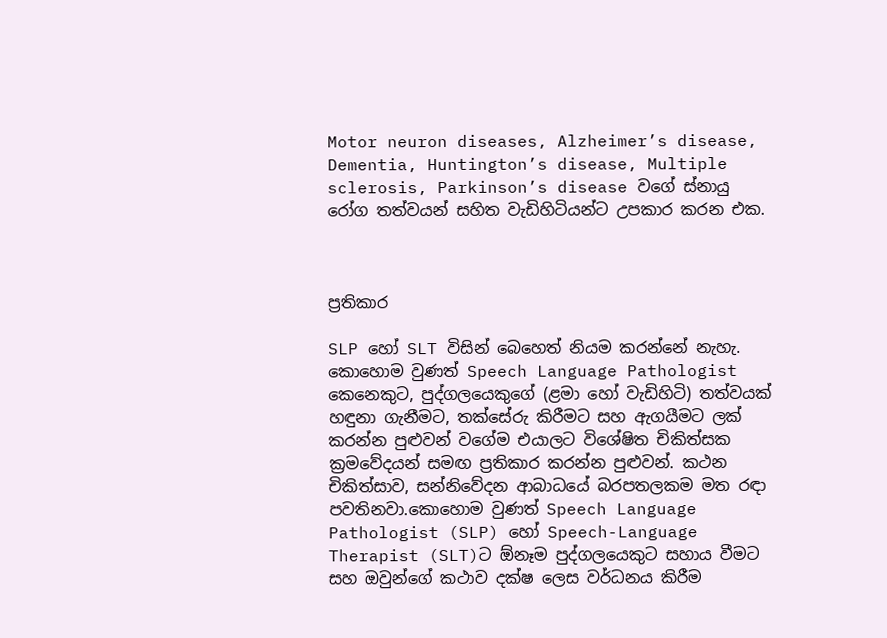Motor neuron diseases, Alzheimer’s disease, Dementia, Huntington’s disease, Multiple sclerosis, Parkinson’s disease වගේ ස්නායු රෝග තත්වයන් සහිත වැඩිහිටියන්ට උපකාර කරන එක.



ප්‍රතිකාර

SLP හෝ SLT විසින් බෙහෙත් නියම කරන්නේ නැහැ. කොහොම වුණත් Speech Language Pathologist කෙනෙකුට, පුද්ගලයෙකුගේ (ළමා හෝ වැඩිහිටි) තත්වයක් හඳුනා ගැනීමට, තක්සේරු කිරීමට සහ ඇගයීමට ලක් කරන්න පුළුවන් වගේම එයාලට විශේෂිත චිකිත්සක ක්‍රමවේදයන් සමඟ ප්‍රතිකාර කරන්න පුළුවන්. කථන චිකිත්සාව, සන්නිවේදන ආබාධයේ බරපතලකම මත රඳා පවතිනවා.කොහොම වුණත් Speech Language Pathologist (SLP) හෝ Speech-Language Therapist (SLT)ට ඕනෑම පුද්ගලයෙකුට සහාය වීමට සහ ඔවුන්ගේ කථාව දක්ෂ ලෙස වර්ධනය කිරීම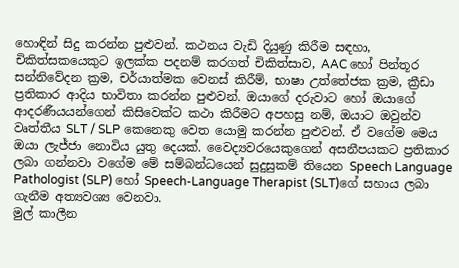හොඳින් සිදු කරන්න පුළුවන්. කථනය වැඩි දියුණු කිරීම සඳහා, චිකිත්සකයෙකුට ඉලක්ක පදනම් කරගත් චිකිත්සාව, AAC හෝ පින්තූර සන්නිවේදන ක්‍රම, චර්යාත්මක වෙනස් කිරීම්, භාෂා උත්තේජක ක්‍රම, ක්‍රීඩා ප්‍රතිකාර ආදිය භාවිතා කරන්න පුළුවන්. ඔයාගේ දරුවාට හෝ ඔයාගේ ආදරණීයයන්ගෙන් කිසිවෙක්ට කථා කිරීමට අපහසු නම්, ඔයාට ඔවුන්ව වෘත්තීය SLT / SLP කෙනෙකු වෙත යොමු කරන්න පුළුවන්. ඒ වගේම මෙය ඔයා ලැජ්ජා නොවිය යුතු දෙයක්. වෛද්‍යවරයෙකුගෙන් අසනීපයකට ප්‍රතිකාර ලබා ගන්නවා වගේම මේ සම්බන්ධයෙන් සුදුසුකම් තියෙන Speech Language Pathologist (SLP) හෝ Speech-Language Therapist (SLT)ගේ සහාය ලබා ගැනීම අත්‍යවශ්‍ය වෙනවා.
මුල් කාලීන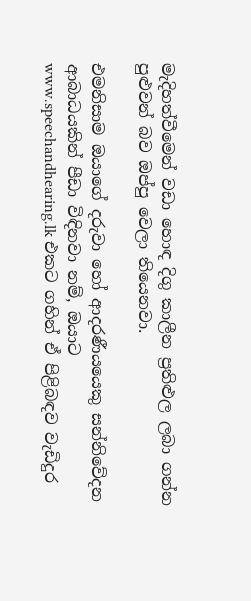මැදිහත්වීමෙන් වඩා හොඳ දිගු කාලීන ප්‍රතිළුල ලබා ගන්න පුළුවන් බව ඔප්පු වෙලා තියෙනවා.

එමනිසාම ඔයාගේ දරුවා හෝ ආදරණීයයෙකු සන්නිවේදන ආබාධයකින් පීඩා විඳිනවා නම්, ඔයාට www.speechandhearing.lk එකට ගහින් ඒ පිළිබඳව වැඩිදුර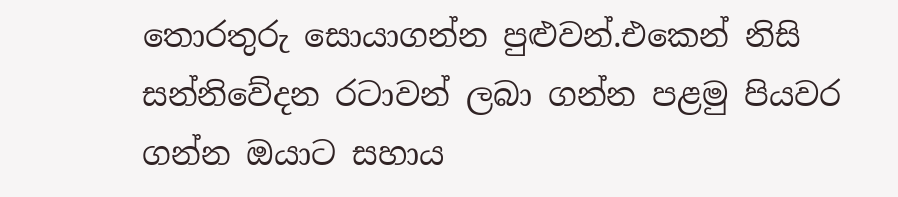තොරතුරු සොයාගන්න පුළුවන්.එකෙන් නිසි සන්නිවේදන රටාවන් ලබා ගන්න පළමු පියවර ගන්න ඔයාට සහාය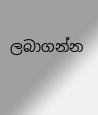ලබාගන්න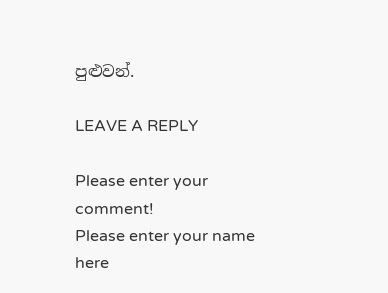පුළුවන්.

LEAVE A REPLY

Please enter your comment!
Please enter your name here